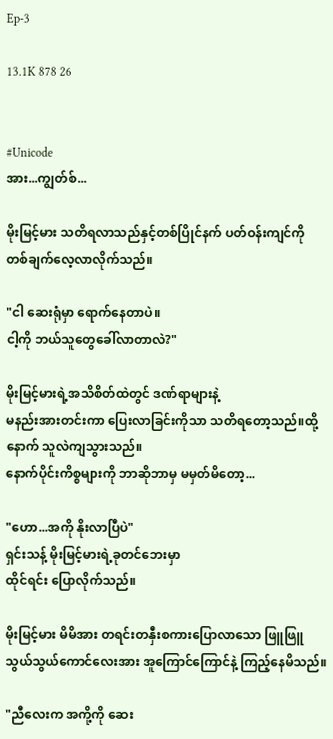Ep-3

13.1K 878 26


#Unicode
အား...ကျွတ်စ်...

မိုးမြင့်မား သတိရလာသည်နှင့်တစ်ပြိုင်နက် ပတ်ဝန်းကျင်ကို တစ်ချက်လေ့လာလိုက်သည်။

"ငါ ဆေးရုံမှာ ရောက်နေတာပဲ။
ငါ့ကို ဘယ်သူတွေခေါ်လာတာလဲ?"

မိုးမြင့်မားရဲ့အသိစိတ်ထဲတွင် ဒဏ်ရာများနဲ့
မနည်းအားတင်းကာ ပြေးလာခြင်းကိုသာ သတိရတော့သည်။ထို့နောက် သူလဲကျသွားသည်။
နောက်ပိုင်းကိစ္စများကို ဘာဆိုဘာမှ မမှတ်မိတော့...

"ဟော...အကို နိုးလာပြီပဲ"
ရှင်းသန့် မိုးမြင့်မားရဲ့ခုတင်ဘေးမှာ
ထိုင်ရင်း ပြောလိုက်သည်။

မိုးမြင့်မား မိမိအား တရင်းတနှီးစကားပြောလာသော ဖြူဖြူသွယ်သွယ်ကောင်လေးအား အူကြောင်ကြောင်နဲ့ ကြည့်နေမိသည်။

"ညီလေးက အကို့ကို ဆေး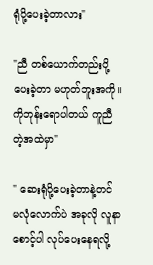ရုံပို့ပေးခဲ့တာလား"

"ညီ တစ်ယောက်တည်းပို့ပေးခဲ့တာ မဟုတ်ဘူးအကို။ ကိုဘုန်းရောပါတယ် ကူညီတဲ့အထဲမှာ"

" ဆေးရုံပို့ပေးခဲ့တာနဲ့တင် မလုံလောက်ပဲ အခုလို လူနာစောင့်ပါ လုပ်ပေးနေရလို့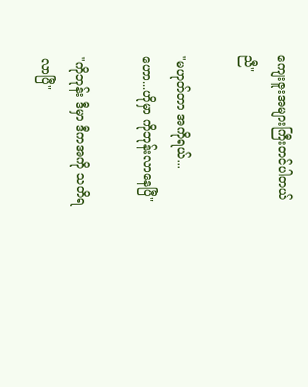ကျေးဇူးအများကြီးတင်ပါတယ် ညီ"

"မဟုတ်တာ အကိုရယ်...
ဟော...ဟိုမှာ ကိုဘုန်းလာနေပြီ"

"ကိုဘုန်း ဒီမှာ ဒီကအကို သတိရလာပြီ"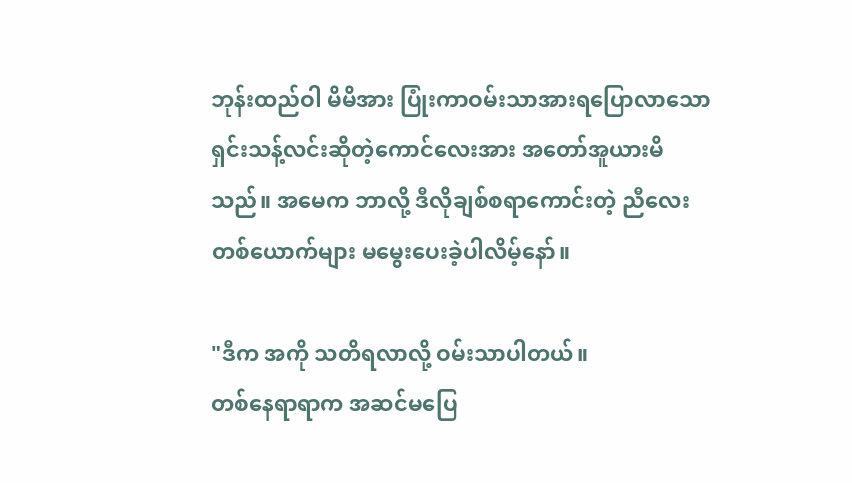ဘုန်းထည်ဝါ မိမိအား ပြုံးကာဝမ်းသာအားရပြောလာသော ရှင်းသန့်လင်းဆိုတဲ့ကောင်လေးအား အတော်အူယားမိသည်။ အမေက ဘာလို့ ဒီလိုချစ်စရာကောင်းတဲ့ ညီလေးတစ်ယောက်များ မမွေးပေးခဲ့ပါလိမ့်နော်။

"ဒီက အကို သတိရလာလို့ ဝမ်းသာပါတယ်။
တစ်နေရာရာက အဆင်မပြေ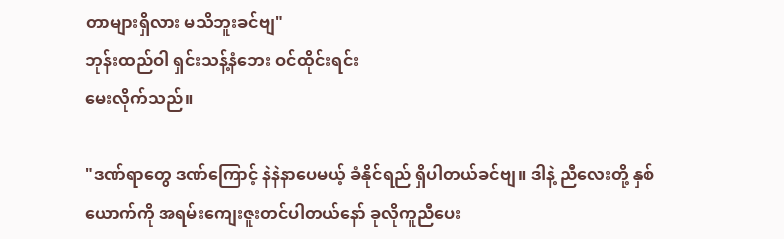တာများရှိလား မသိဘူးခင်ဗျ"
ဘုန်းထည်ဝါ ရှင်းသန့်နံဘေး ဝင်ထိုင်းရင်း
မေးလိုက်သည်။

"ဒဏ်ရာတွေ ဒဏ်ကြောင့် နဲနဲနာပေမယ့် ခံနိုင်ရည် ရှိပါတယ်ခင်ဗျ။ ဒါနဲ့ ညီလေးတို့ နှစ်ယောက်ကို အရမ်းကျေးဇူးတင်ပါတယ်နော် ခုလိုကူညီပေး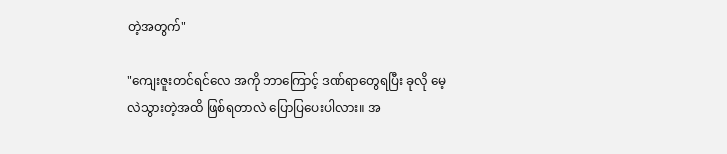တဲ့အတွက်"

"ကျေးဇူးတင်ရင်လေ အကို ဘာကြောင့် ဒဏ်ရာတွေရပြီး ခုလို မေ့လဲသွားတဲ့အထိ ဖြစ်ရတာလဲ ပြောပြပေးပါလား။ အ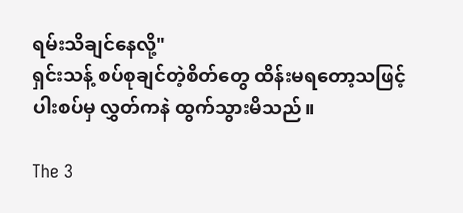ရမ်းသိချင်နေလို့"
ရှင်းသန့် စပ်စုချင်တဲ့စိတ်တွေ ထိန်းမရတော့သဖြင့်
ပါးစပ်မှ လွှတ်ကနဲ ထွက်သွားမိသည်။

The 3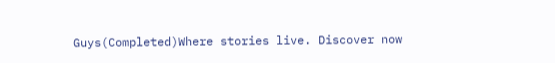Guys(Completed)Where stories live. Discover now